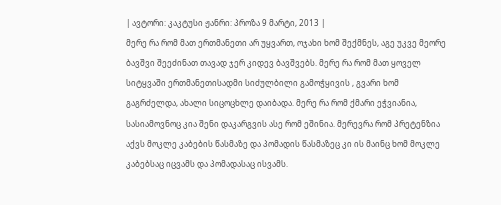| ავტორი: კაკტუსი ჟანრი: პროზა 9 მარტი, 2013 |
მერე რა რომ მათ ერთმანეთი არ უყვართ, ოჯახი ხომ შექმნეს, აგე უკვე მეორე ბავშვი შეეძინათ თავად ჯერ კიდევ ბავშვებს. მერე რა რომ მათ ყოველ სიტყვაში ერთმანეთისადმი სიძულბილი გამოჭყივის , გვარი ხომ გაგრძელდა, ახალი სიცოცხლე დაიბადა. მერე რა რომ ქმარი ეჭვიანია, სასიამოვნოც კია შენი დაკარგვის ასე რომ ეშინია. მერევრა რომ პრეტენზია აქვს მოკლე კაბების წასმაზე და პომადის წასმაზეც კი ის მაინც ხომ მოკლე კაბებსაც იცვამს და პომადასაც ისვამს.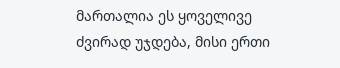მართალია ეს ყოველივე ძვირად უჯდება, მისი ერთი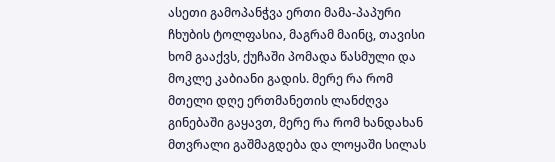ასეთი გამოპანჭვა ერთი მამა-პაპური ჩხუბის ტოლფასია, მაგრამ მაინც, თავისი ხომ გააქვს, ქუჩაში პომადა წასმული და მოკლე კაბიანი გადის. მერე რა რომ მთელი დღე ერთმანეთის ლანძღვა გინებაში გაყავთ, მერე რა რომ ხანდახან მთვრალი გაშმაგდება და ლოყაში სილას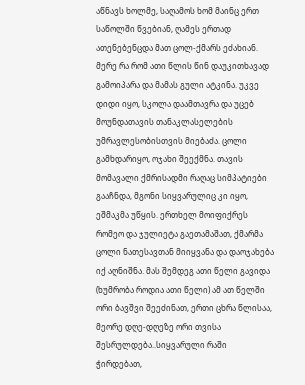აწნავს ხოლმე, საღამოს ხომ მაინც ერთ საწოლში წვებიან, ღამეს ერთად ათენებენცდა მათ ცოლ-ქმარს ეძახიან. მერე რა რომ ათი წლის წინ დაუკითხავად გამოიპარა და მამას გული ატკინა. უკვე დიდი იყო, სკოლა დაამთავრა და უცებ მოუნდათავის თანაკლასელების უმრავლესობისთვის მიებაძა. ცოლი გამხდარიყო, ოჯახი შეექმნა. თავის მომავალი ქმრისადმი რაღაც სიმპატიები გააჩნდა, მგონი სიყვარულიც კი იყო, ეშმაკმა უწყის. ერთხელ მოიფიქრეს რომეო და ჯულიეტა გაეთამაშათ, ქმარმა ცოლი ნათესავთან მიიყვანა და დაოჯახება იქ აღნიშნა. მას შემდეგ ათი წელი გავიდა (ხუმრობა როდია ათი წელი) ამ ათ წელში ორი ბავშვი შეეძინათ, ერთი ცხრა წლისაა, მეორე დღე-დღეზე ორი თვისა შესრულდება..სიყვარული რაში ჭირდებათ,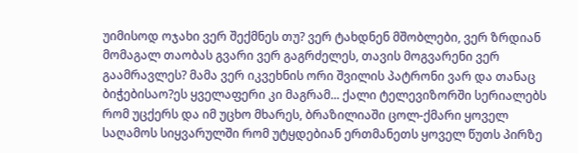უიმისოდ ოჯახი ვერ შექმნეს თუ? ვერ ტახდნენ მშობლები, ვერ ზრდიან მომაგალ თაობას გვარი ვერ გაგრძელეს, თავის მოგვარენი ვერ გაამრავლეს? მამა ვერ იკვეხნის ორი შვილის პატრონი ვარ და თანაც ბიჭებისაო?ეს ყველაფერი კი მაგრამ... ქალი ტელევიზორში სერიალებს რომ უცქერს და იმ უცხო მხარეს, ბრაზილიაში ცოლ-ქმარი ყოველ საღამოს სიყვარულში რომ უტყდებიან ერთმანეთს ყოველ წუთს პირზე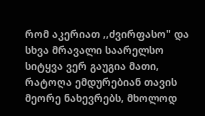რომ აკერიათ ,,ძვირფასო" და სხვა მრავალი საარელსო სიტყვა ვერ გაუგია მათი, რატოღა ემდურებიან თავის მეორე ნახევრებს, მხოლოდ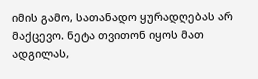იმის გამო, სათანადო ყურადღებას არ მაქცევო. ნეტა თვითონ იყოს მათ ადგილას,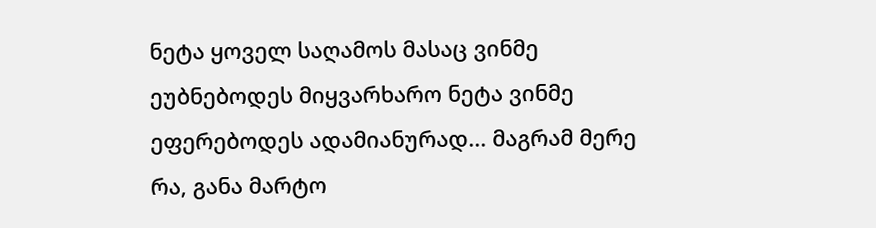ნეტა ყოველ საღამოს მასაც ვინმე ეუბნებოდეს მიყვარხარო ნეტა ვინმე ეფერებოდეს ადამიანურად... მაგრამ მერე რა, განა მარტო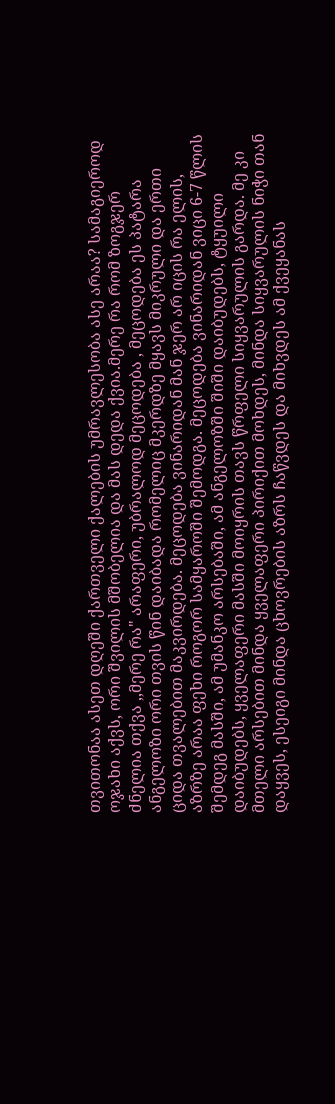თვითონაა ასეთ დღეში ქართველი ქალების უმრავლესობა ასე არაა? სამაგიეროდ ოჯახი აქვს, ორი შვილის მშობელია და მას დედა ქვია.მერე რა რომ ზოგჯერ ძნელია თქვა ,,მერე რა" არაფერი, უბრალოდ მეცოდება , მეცოდება ეს პატარა ანგელოზი ორი თვის წინ დაიბადა რომელიც მკერდზე მყავს მიკრული და ერთი ციდა თვალებით მაკვირდება. მეცოდება ვინარიდან მან ჯერ არ იცის რა ელის, აზრზე არაა ფეხი როგორ სამყაროში შემოდგა. მეცოდება ვინარიდან ვიცი 6-7 წლის შემდეგ მასში, ამ უმანკო არსებაში, ამ ანგელოზში შიში დაიბუდებს, ტყუილი დაიბუდებს, ყველაფერი მასში მოიყრის თავს წრფელი სიყვარულის გარდა. მე კი მთელი არსებით მინდა ყველაფერი პირიქით მოხდეს, მინდა სიყვარულის ნიჭი თან დაყვეს, ესეიგი მინდა ცხოვრების აზრს ჩაწვდეს და მიხვდეს ამ ქვეყანას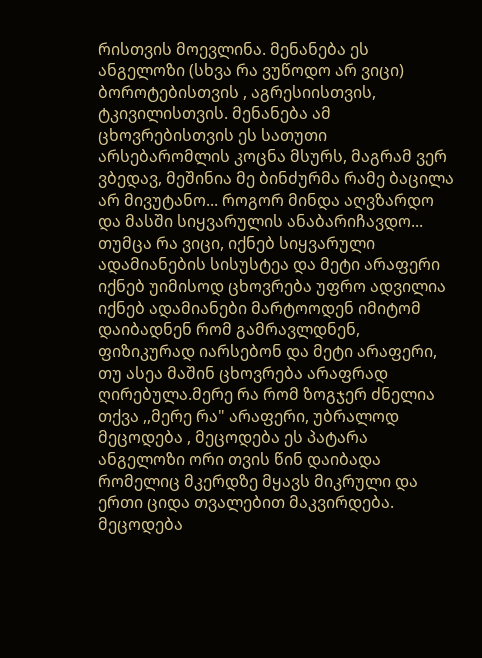რისთვის მოევლინა. მენანება ეს ანგელოზი (სხვა რა ვუწოდო არ ვიცი) ბოროტებისთვის , აგრესიისთვის, ტკივილისთვის. მენანება ამ ცხოვრებისთვის ეს სათუთი არსებარომლის კოცნა მსურს, მაგრამ ვერ ვბედავ, მეშინია მე ბინძურმა რამე ბაცილა არ მივუტანო... როგორ მინდა აღვზარდო და მასში სიყვარულის ანაბარიჩავდო... თუმცა რა ვიცი, იქნებ სიყვარული ადამიანების სისუსტეა და მეტი არაფერი იქნებ უიმისოდ ცხოვრება უფრო ადვილია იქნებ ადამიანები მარტოოდენ იმიტომ დაიბადნენ რომ გამრავლდნენ, ფიზიკურად იარსებონ და მეტი არაფერი, თუ ასეა მაშინ ცხოვრება არაფრად ღირებულა.მერე რა რომ ზოგჯერ ძნელია თქვა ,,მერე რა" არაფერი, უბრალოდ მეცოდება , მეცოდება ეს პატარა ანგელოზი ორი თვის წინ დაიბადა რომელიც მკერდზე მყავს მიკრული და ერთი ციდა თვალებით მაკვირდება. მეცოდება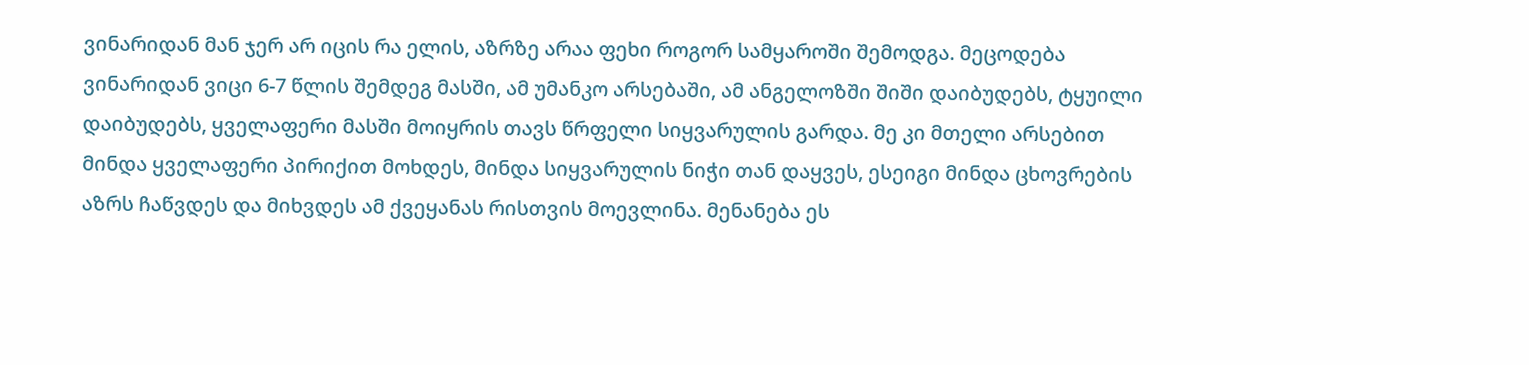ვინარიდან მან ჯერ არ იცის რა ელის, აზრზე არაა ფეხი როგორ სამყაროში შემოდგა. მეცოდება ვინარიდან ვიცი 6-7 წლის შემდეგ მასში, ამ უმანკო არსებაში, ამ ანგელოზში შიში დაიბუდებს, ტყუილი დაიბუდებს, ყველაფერი მასში მოიყრის თავს წრფელი სიყვარულის გარდა. მე კი მთელი არსებით მინდა ყველაფერი პირიქით მოხდეს, მინდა სიყვარულის ნიჭი თან დაყვეს, ესეიგი მინდა ცხოვრების აზრს ჩაწვდეს და მიხვდეს ამ ქვეყანას რისთვის მოევლინა. მენანება ეს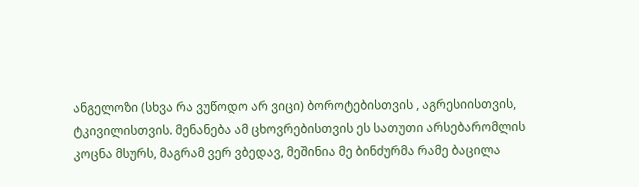ანგელოზი (სხვა რა ვუწოდო არ ვიცი) ბოროტებისთვის , აგრესიისთვის, ტკივილისთვის. მენანება ამ ცხოვრებისთვის ეს სათუთი არსებარომლის კოცნა მსურს, მაგრამ ვერ ვბედავ, მეშინია მე ბინძურმა რამე ბაცილა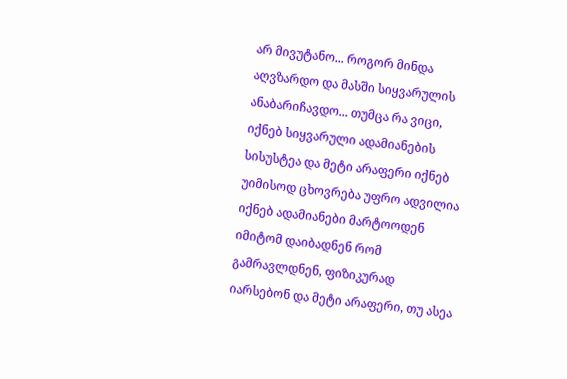არ მივუტანო... როგორ მინდა აღვზარდო და მასში სიყვარულის ანაბარიჩავდო... თუმცა რა ვიცი, იქნებ სიყვარული ადამიანების სისუსტეა და მეტი არაფერი იქნებ უიმისოდ ცხოვრება უფრო ადვილია იქნებ ადამიანები მარტოოდენ იმიტომ დაიბადნენ რომ გამრავლდნენ, ფიზიკურად იარსებონ და მეტი არაფერი, თუ ასეა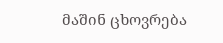მაშინ ცხოვრება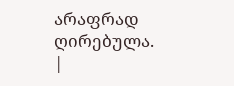არაფრად ღირებულა.
|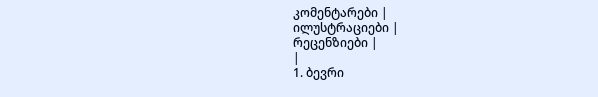კომენტარები |
ილუსტრაციები |
რეცენზიები |
|
1. ბევრი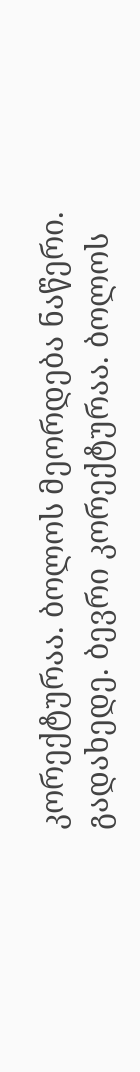კორექტურაა. ბოლოს მეორდება ნაწერი. გადახედე. ბევრი კორექტურაა. ბოლოს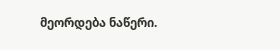მეორდება ნაწერი.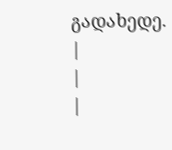გადახედე.
|
|
|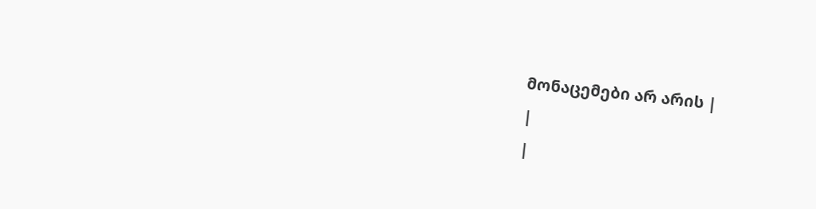მონაცემები არ არის |
|
|